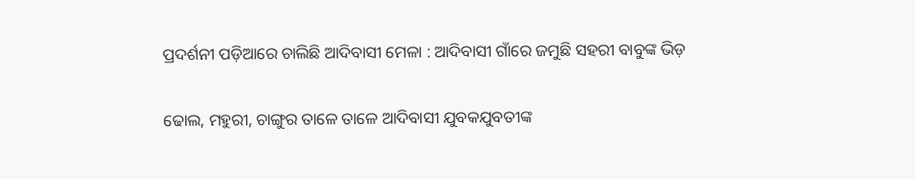ପ୍ରଦର୍ଶନୀ ପଡ଼ିଆରେ ଚାଲିଛି ଆଦିବାସୀ ମେଳା : ଆଦିବାସୀ ଗାଁରେ ଜମୁଛି ସହରୀ ବାବୁଙ୍କ ଭିଡ଼

ଢୋଲ, ମହୁରୀ, ଚାଙ୍ଗୁର ତାଳେ ତାଳେ ଆଦିବାସୀ ଯୁବକଯୁବତୀଙ୍କ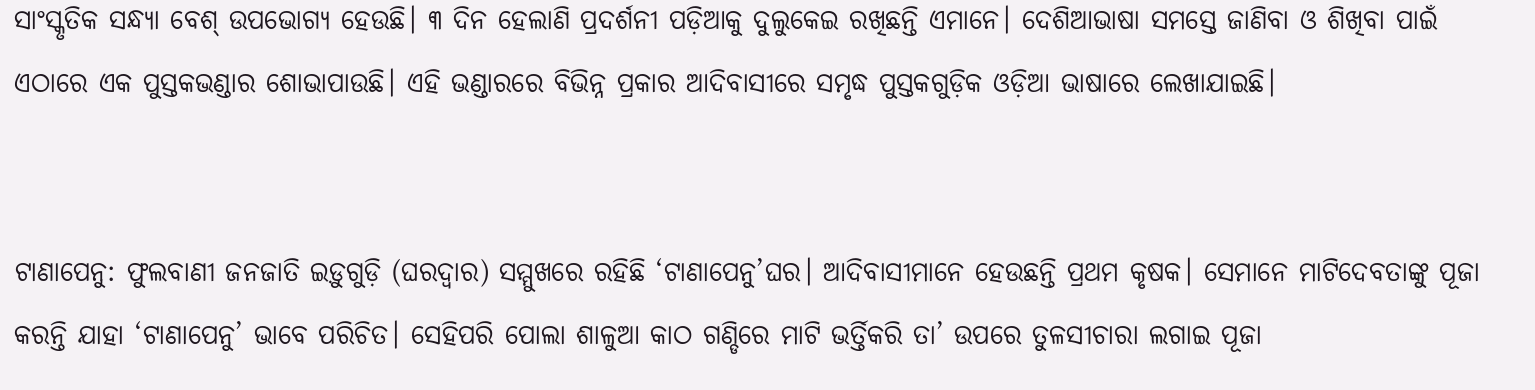ସାଂସ୍କୃତିକ ସନ୍ଧ୍ୟା ବେଶ୍‌ ଉପଭୋଗ୍ୟ ହେଉଛି। ୩ ଦିନ ହେଲାଣି ପ୍ରଦର୍ଶନୀ ପଡ଼ିଆକୁ ଦୁଲୁକେଇ ରଖିଛନ୍ତି ଏମାନେ। ଦେଶିଆଭାଷା ସମସ୍ତେ ଜାଣିବା ଓ ଶିଖିବା ପାଇଁ ଏଠାରେ ଏକ ପୁସ୍ତକଭଣ୍ଡାର ଶୋଭାପାଉଛି। ଏହି ଭଣ୍ଡାରରେ ବିଭିନ୍ନ ପ୍ରକାର ଆଦିବାସୀରେ ସମୃଦ୍ଧ ପୁସ୍ତକଗୁଡ଼ିକ ଓଡ଼ିଆ ଭାଷାରେ ଲେଖାଯାଇଛି।


ଟାଣାପେନୁ: ଫୁଲବାଣୀ ଜନଜାତି ଇଡ଼ୁଗୁଡ଼ି (ଘରଦ୍ୱାର) ସମ୍ମୁଖରେ ରହିଛି ‘ଟାଣାପେନୁ’ଘର। ଆଦିବାସୀମାନେ ହେଉଛନ୍ତି ପ୍ରଥମ କୃଷକ। ସେମାନେ ମାଟିଦେବତାଙ୍କୁ ପୂଜା କରନ୍ତି ଯାହା ‘ଟାଣାପେନୁ’ ଭାବେ ପରିଚିତ। ସେହିପରି ପୋଲା ଶାଳୁଆ କାଠ ଗଣ୍ଡିରେ ମାଟି ଭର୍ତ୍ତିକରି ତା’ ଉପରେ ତୁଳସୀଚାରା ଲଗାଇ ପୂଜା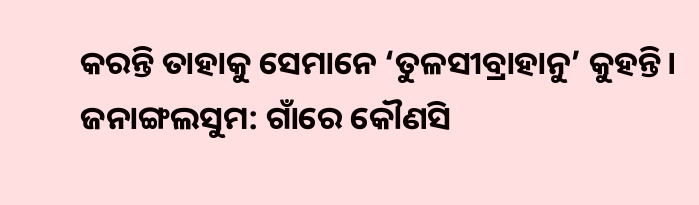କରନ୍ତି ତାହାକୁ ସେମାନେ ‘ତୁଳସୀବ୍ରାହାନୁ’ କୁହନ୍ତି।
ଜନାଙ୍ଗଲସୁମ: ଗାଁରେ କୌଣସି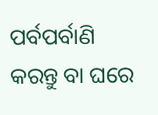ପର୍ବପର୍ବାଣି କରନ୍ତୁ ବା ଘରେ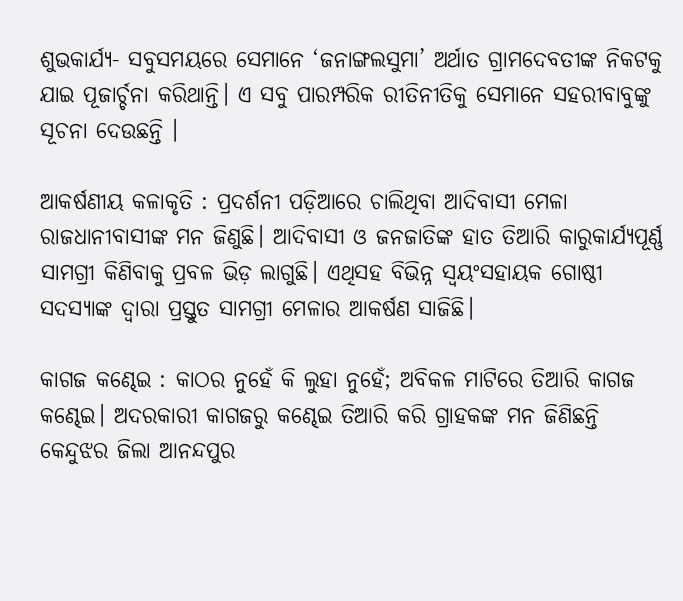ଶୁଭକାର୍ଯ୍ୟ- ସବୁସମୟରେ ସେମାନେ ‘ଜନାଙ୍ଗଲସୁମା’ ଅର୍ଥାତ ଗ୍ରାମଦେବତୀଙ୍କ ନିକଟକୁ ଯାଇ ପୂଜାର୍ଚ୍ଚନା କରିଥାନ୍ତି। ଏ ସବୁ ପାରମ୍ପରିକ ରୀତିନୀତିକୁ ସେମାନେ ସହରୀବାବୁଙ୍କୁ ସୂଚନା ଦେଉଛନ୍ତି ।

ଆକର୍ଷଣୀୟ କଳାକୃତି : ପ୍ରଦର୍ଶନୀ ପଡ଼ିଆରେ ଚାଲିଥିବା ଆଦିବାସୀ ମେଳା ରାଜଧାନୀବାସୀଙ୍କ ମନ ଜିଣୁଛି। ଆଦିବାସୀ ଓ ଜନଜାତିଙ୍କ ହାତ ତିଆରି କାରୁକାର୍ଯ୍ୟପୂର୍ଣ୍ଣ ସାମଗ୍ରୀ କିଣିବାକୁ ପ୍ରବଳ ଭିଡ଼ ଲାଗୁଛି। ଏଥିସହ ବିଭିନ୍ନ ସ୍ବୟଂସହାୟକ ଗୋଷ୍ଠୀ ସଦସ୍ୟାଙ୍କ ଦ୍ବାରା ପ୍ରସ୍ତୁତ ସାମଗ୍ରୀ ମେଳାର ଆକର୍ଷଣ ସାଜିଛି।

କାଗଜ କଣ୍ଢେଇ : କାଠର ନୁହେଁ କି ଲୁହା ନୁହେଁ; ଅବିକଳ ମାଟିରେ ତିଆରି କାଗଜ କଣ୍ଢେଇ। ଅଦରକାରୀ କାଗଜରୁ କଣ୍ଢେଇ ତିଆରି କରି ଗ୍ରାହକଙ୍କ ମନ ଜିଣିଛନ୍ତି କେନ୍ଦୁଝର ଜିଲା ଆନନ୍ଦପୁର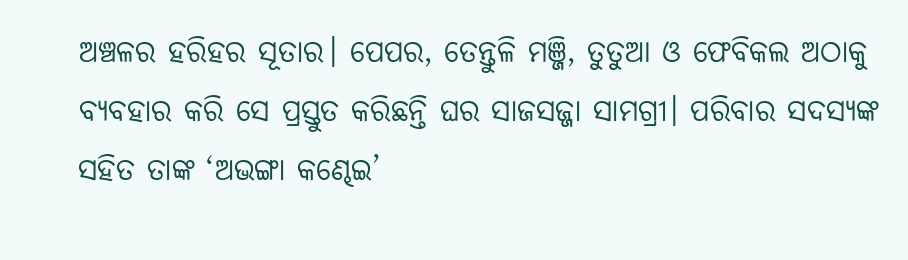ଅଞ୍ଚଳର ହରିହର ସୂତାର। ପେପର, ତେନ୍ତୁଳି ମଞ୍ଜି, ତୁତୁଆ ଓ ଫେବିକଲ ଅଠାକୁ ବ୍ୟବହାର କରି ସେ ପ୍ରସ୍ତୁତ କରିଛନ୍ତି ଘର ସାଜସଜ୍ଜା ସାମଗ୍ରୀ। ପରିବାର ସଦସ୍ୟଙ୍କ ସହିତ ତାଙ୍କ ‘ଅଭଙ୍ଗା କଣ୍ଢେଇ’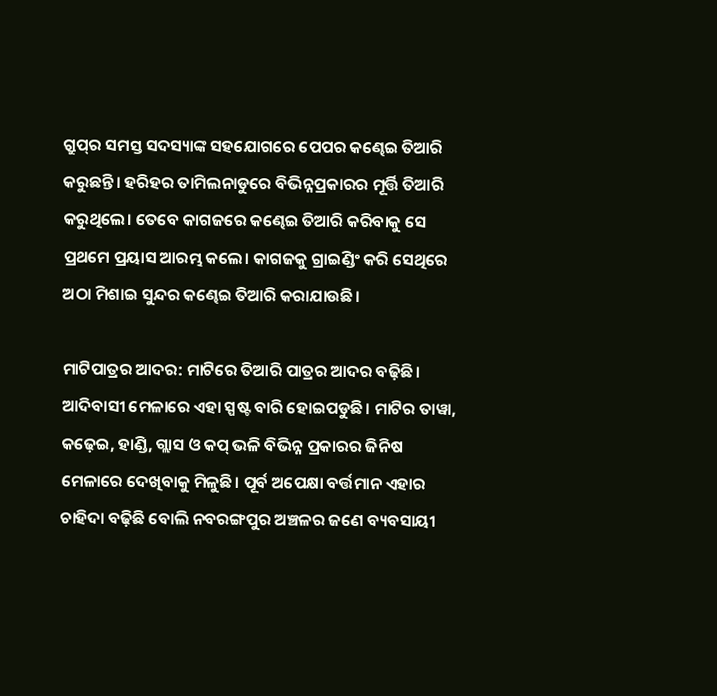ଗ୍ରୁପ୍‌ର ସମସ୍ତ ସଦସ୍ୟାଙ୍କ ସହଯୋଗରେ ପେପର କଣ୍ଢେଇ ତିଆରି କରୁଛନ୍ତି। ହରିହର ତାମିଲନାଡୁରେ ବିଭିନ୍ନପ୍ରକାରର ମୂର୍ତ୍ତି ତିଆରି କରୁଥିଲେ। ତେବେ କାଗଜରେ କଣ୍ଢେଇ ତିଆରି କରିବାକୁ ସେ ପ୍ରଥମେ ପ୍ରୟାସ ଆରମ୍ଭ କଲେ। କାଗଜକୁ ଗ୍ରାଇଣ୍ଡିଂ କରି ସେଥିରେ ଅଠା ମିଶାଇ ସୁନ୍ଦର କଣ୍ଢେଇ ତିଆରି କରାଯାଉଛି।

ମାଟିପାତ୍ରର ଆଦର: ମାଟିରେ ତିଆରି ପାତ୍ରର ଆଦର ବଢ଼ିଛି। ଆଦିବାସୀ ମେଳାରେ ଏହା ସ୍ପଷ୍ଟ ବାରି ହୋଇପଡୁଛି। ମାଟିର ତାୱା, କଢ଼େଇ, ହାଣ୍ଡି, ଗ୍ଲାସ ଓ କପ୍‌ ଭଳି ବିଭିନ୍ନ ପ୍ରକାରର ଜିନିଷ ମେଳାରେ ଦେଖିବାକୁ ମିଳୁଛି। ପୂର୍ବ ଅପେକ୍ଷା ବର୍ତ୍ତମାନ ଏହାର ଚାହିଦା ବଢ଼ିଛି ବୋଲି ନବରଙ୍ଗପୁର ଅଞ୍ଚଳର ଜଣେ ବ୍ୟବସାୟୀ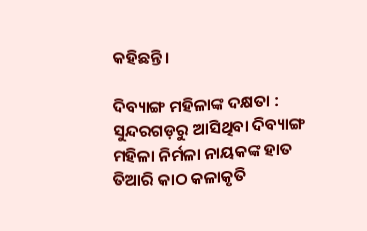କହିଛନ୍ତି।

ଦିବ୍ୟାଙ୍ଗ ମହିଳାଙ୍କ ଦକ୍ଷତା : ସୁନ୍ଦରଗଡ଼ରୁ ଆସିଥିବା ଦିବ୍ୟାଙ୍ଗ ମହିଳା ନିର୍ମଳା ନାୟକଙ୍କ ହାତ ତିଆରି କାଠ କଳାକୃତି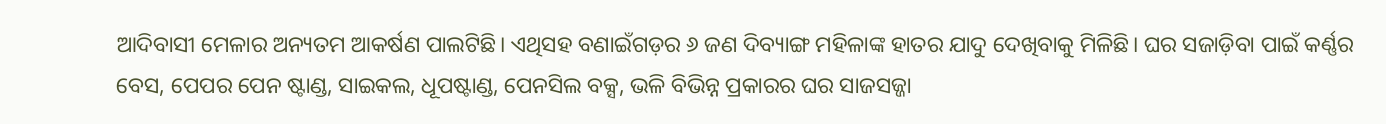ଆଦିବାସୀ ମେଳାର ଅନ୍ୟତମ ଆକର୍ଷଣ ପାଲଟିଛି। ଏଥିସହ ବଣାଇଁଗଡ଼ର ୬ ଜଣ ଦିବ୍ୟାଙ୍ଗ ମହିଳାଙ୍କ ହାତର ଯାଦୁ ଦେଖିବାକୁ ମିଳିଛି। ଘର ସଜାଡ଼ିବା ପାଇଁ କର୍ଣ୍ଣର ବେସ, ପେପର ପେନ ଷ୍ଟାଣ୍ଡ, ସାଇକଲ, ଧୂପଷ୍ଟାଣ୍ଡ, ପେନସିଲ ବକ୍ସ, ଭଳି ବିଭିନ୍ନ ପ୍ରକାରର ଘର ସାଜସଜ୍ଜା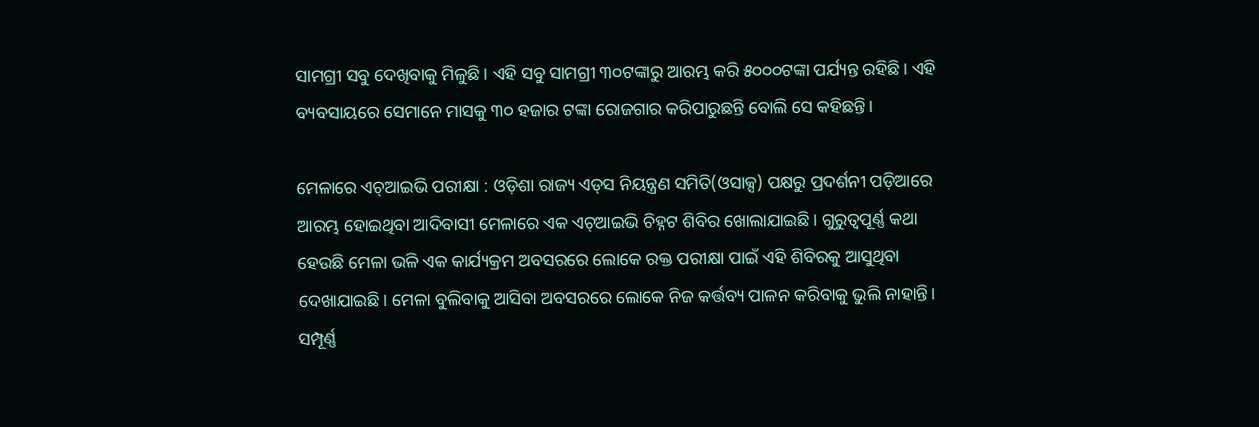ସାମଗ୍ରୀ ସବୁ ଦେଖିବାକୁ ମିଳୁଛି। ଏହି ସବୁ ସାମଗ୍ରୀ ୩୦ଟଙ୍କାରୁ ଆରମ୍ଭ କରି ୫୦୦୦ଟଙ୍କା ପର୍ଯ୍ୟନ୍ତ ରହିଛି। ଏହି ବ୍ୟବସାୟରେ ସେମାନେ ମାସକୁ ୩୦ ହଜାର ଟଙ୍କା ରୋଜଗାର କରିପାରୁଛନ୍ତି ବୋଲି ‌ସେ କହିଛନ୍ତି।

ମେଳାରେ ଏଚ୍‌ଆଇଭି ପରୀକ୍ଷା : ଓଡ଼ିଶା ରାଜ୍ୟ ଏଡ୍‌ସ ନିୟନ୍ତ୍ରଣ ସମିତି(ଓସାକ୍ସ) ପକ୍ଷରୁ ପ୍ରଦର୍ଶନୀ ପଡ଼ିଆରେ ଆରମ୍ଭ ହୋଇଥିବା ଆଦିବାସୀ ମେଳାରେ ଏକ ଏଚ୍‌ଆଇଭି ଚିହ୍ନଟ ଶିବିର ଖୋଲାଯାଇଛି। ଗୁରୁତ୍ବପୂର୍ଣ୍ଣ କଥା ହେଉଛି ମେଳା ଭଳି ଏକ କାର୍ଯ୍ୟକ୍ରମ ଅବସରରେ ଲୋକେ ରକ୍ତ ପରୀକ୍ଷା ପାଇଁ ଏହି ଶିବିରକୁ ଆସୁଥିବା ଦେଖାଯାଇଛି। ମେଳା ବୁଲିବାକୁ ଆସିବା ଅବସରରେ ଲୋକେ ନିଜ କର୍ତ୍ତବ୍ୟ ପାଳନ କରିବାକୁ ଭୁଲି ନାହାନ୍ତି। ସମ୍ପୂର୍ଣ୍ଣ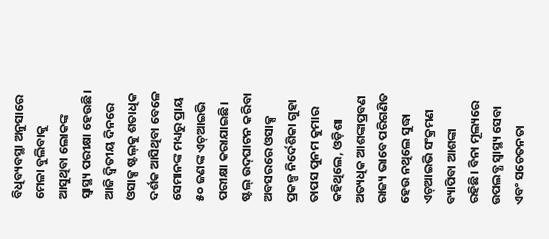ବିଧିବ୍ୟବସ୍ଥା ଅନୁସାରେ ମେଳା ବୁଲିବାକୁ ଆସୁଥିବା ଲୋକଙ୍କ ସ୍ବାସ୍ଥ୍ୟ ପରୀକ୍ଷା ହେଉଛି। ଆଜି ଦ୍ବିତୀୟ ଦିନରେ ଓସାକ୍ସ ଷ୍ଟଲ୍‌କୁ ଶତାଧିକ ଦର୍ଶକ ଆସିଥିବା ବେଳେ ସେମାନଙ୍କ ମଧ୍ୟରୁ ପ୍ରାୟ ୫୦ ଜଣଙ୍କ ଏଚ୍‌ଆଇଭି ପରୀକ୍ଷା କରାଯାଇଛି। ଷ୍ଟଲ୍‌ ଉଦ୍‌ଘାଟନ କରିବା ଅବସରରେ ଓସାକ୍ସ ପ୍ରକଳ୍ପ ନିର୍ଦେଶିକା ଗୁହା ତାପସ ପୁନମ କୁମାର କହିଥିଲେ, ଓଡ଼ିଶା ଅତ୍ୟଧିକ ଆଶଙ୍କାପ୍ରବଣ ରାଜ୍ୟ ଭାବେ ପରିଗଣିତ ହେଉ ନଥିଲେ ସୁଦ୍ଧା ଏଚ୍‌ଆଇଭି ସଂକ୍ରମଣ ବ୍ୟାପିବା ଆଶଙ୍କା ରହିଛି। ବିନା ମୂଲ୍ୟରେ ଉପଲବ୍ଧ ସ୍ୱାସ୍ଥ୍ୟ ସେବା ଏବଂ ସଚେତନତା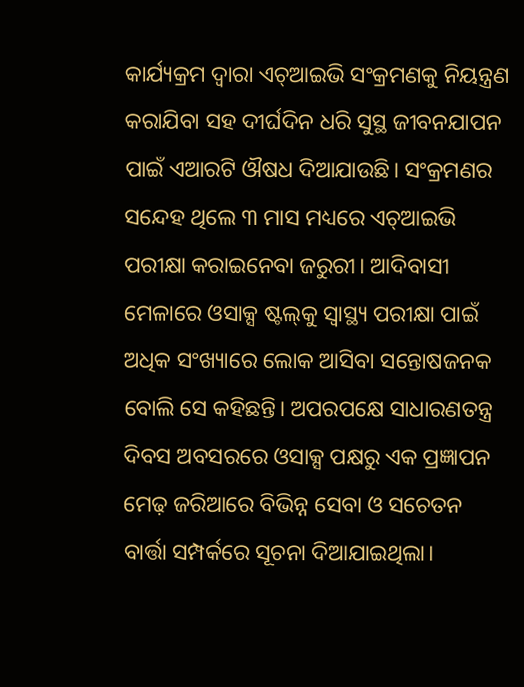କାର୍ଯ୍ୟକ୍ରମ ଦ୍ୱାରା ଏଚ୍‌ଆଇଭି ସଂକ୍ରମଣକୁ ନିୟନ୍ତ୍ରଣ କରାଯିବା ସହ ଦୀର୍ଘଦିନ ଧରି ସୁସ୍ଥ ଜୀବନଯାପନ ପାଇଁ ଏଆରଟି ଔଷଧ ଦିଆଯାଉଛି। ସଂକ୍ରମଣର ସନ୍ଦେହ ଥିଲେ ୩ ମାସ ମଧ୍ୟରେ ଏଚ୍‌ଆଇଭି ପରୀକ୍ଷା କରାଇନେବା ଜରୁରୀ। ଆଦିବାସୀ ମେଳାରେ ଓସାକ୍ସ ଷ୍ଟଲ୍‌କୁ ସ୍ବାସ୍ଥ୍ୟ ପରୀକ୍ଷା ପାଇଁ ଅଧିକ ସଂଖ୍ୟାରେ ଲୋକ ଆସିବା ସନ୍ତୋଷଜନକ ବୋଲି ସେ କହିଛନ୍ତି। ଅପରପକ୍ଷେ ସାଧାରଣତନ୍ତ୍ର ଦିବସ ଅବସରରେ ଓସାକ୍ସ ପକ୍ଷରୁ ଏକ ପ୍ରଜ୍ଞାପନ ମେଢ଼ ଜରିଆରେ ବିଭିନ୍ନ ସେବା ଓ ସଚେତନ ବାର୍ତ୍ତା ସମ୍ପର୍କରେ ସୂଚନା ଦିଆଯାଇଥିଲା।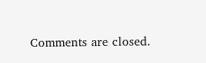Comments are closed.